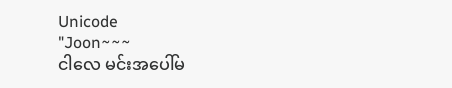Unicode
"Joon~~~
ငါလေ မင်းအပေါ်မ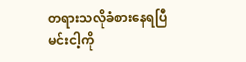တရားသလိုခံစားနေရပြီ
မင်းငါ့ကို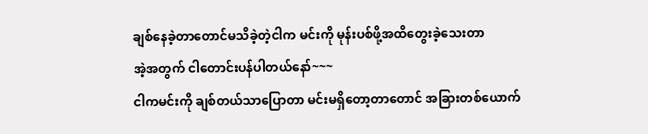ချစ်နေခဲ့တာတောင်မသိခဲ့တဲ့ငါက မင်းကို မုန်းပစ်ဖို့အထိတွေးခဲ့သေးတာ
အဲ့အတွက် ငါတောင်းပန်ပါတယ်နော်~~~
ငါကမင်းကို ချစ်တယ်သာပြောတာ မင်းမရှိတော့တာတောင် အခြားတစ်ယောက်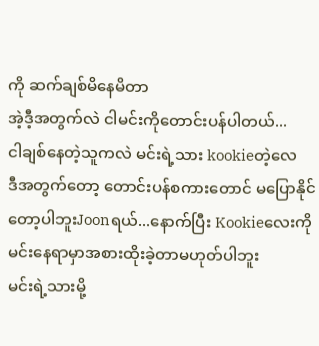ကို ဆက်ချစ်မိနေမိတာ
အဲ့ဒီ့အတွက်လဲ ငါမင်းကိုတောင်းပန်ပါတယ်...
ငါချစ်နေတဲ့သူကလဲ မင်းရဲ့သား kookieတဲ့လေ
ဒီအတွက်တော့ တောင်းပန်စကားတောင် မပြောနိုင်တော့ပါဘူးJoonရယ်...နောက်ပြီး Kookieလေးကိုမင်းနေရာမှာအစားထိုးခဲ့တာမဟုတ်ပါဘူး
မင်းရဲ့သားမို့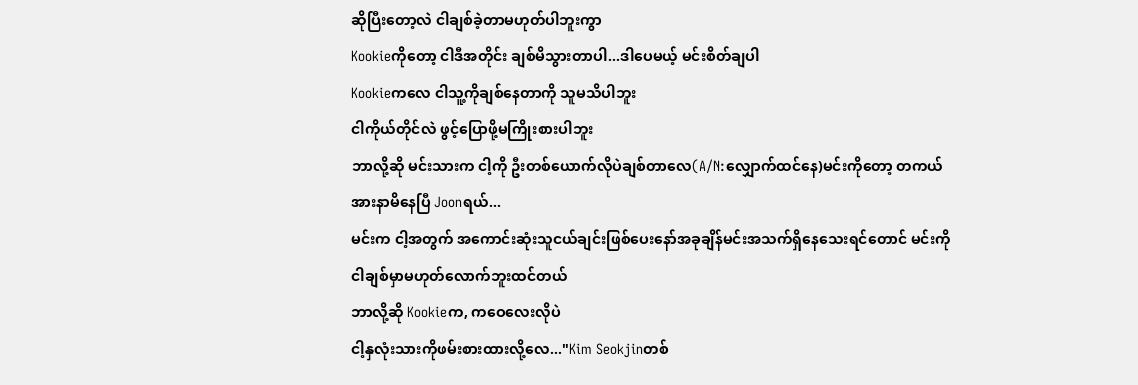ဆိုပြီးတော့လဲ ငါချစ်ခဲ့တာမဟုတ်ပါဘူးကွာ
Kookieကိုတော့ ငါဒီအတိုင်း ချစ်မိသွားတာပါ...ဒါပေမယ့် မင်းစိတ်ချပါ
Kookieကလေ ငါသူ့ကိုချစ်နေတာကို သူမသိပါဘူး
ငါကိုယ်တိုင်လဲ ဖွင့်ပြောဖို့မကြိုးစားပါဘူး
ဘာလို့ဆို မင်းသားက ငါ့ကို ဦးတစ်ယောက်လိုပဲချစ်တာလေ(A/N:လျှောက်ထင်နေ)မင်းကိုတော့ တကယ်အားနာမိနေပြီ Joonရယ်...
မင်းက ငါ့အတွက် အကောင်းဆုံးသူငယ်ချင်းဖြစ်ပေးနော်အခုချိန်မင်းအသက်ရှိနေသေးရင်တောင် မင်းကို ငါချစ်မှာမဟုတ်လောက်ဘူးထင်တယ်
ဘာလို့ဆို Kookieက, ကဝေလေးလိုပဲ
ငါ့နှလုံးသားကိုဖမ်းစားထားလို့လေ..."Kim Seokjinတစ်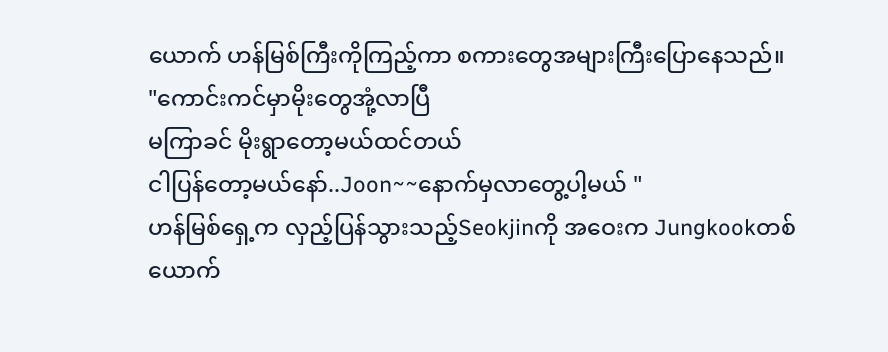ယောက် ဟန်မြစ်ကြီးကိုကြည့်ကာ စကားတွေအများကြီးပြောနေသည်။
"ကောင်းကင်မှာမိုးတွေအုံ့လာပြီ
မကြာခင် မိုးရွာတော့မယ်ထင်တယ်
ငါပြန်တော့မယ်နော်..Joon~~နောက်မှလာတွေ့ပါ့မယ် "
ဟန်မြစ်ရှေ့က လှည့်ပြန်သွားသည့်Seokjinကို အဝေးက Jungkookတစ်ယောက်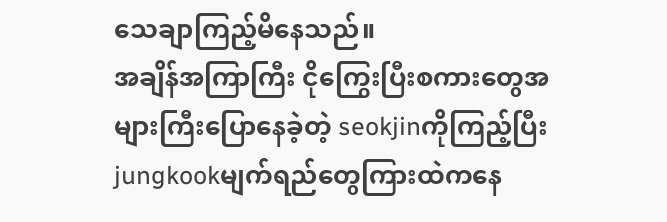သေချာကြည့်မိနေသည်။
အချိန်အကြာကြီး ငိုကြွေးပြီးစကားတွေအများကြီးပြောနေခဲ့တဲ့ seokjinကိုကြည့်ပြီး
jungkookမျက်ရည်တွေကြားထဲကနေ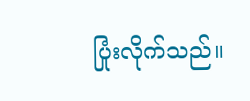ပြုံးလိုက်သည်။